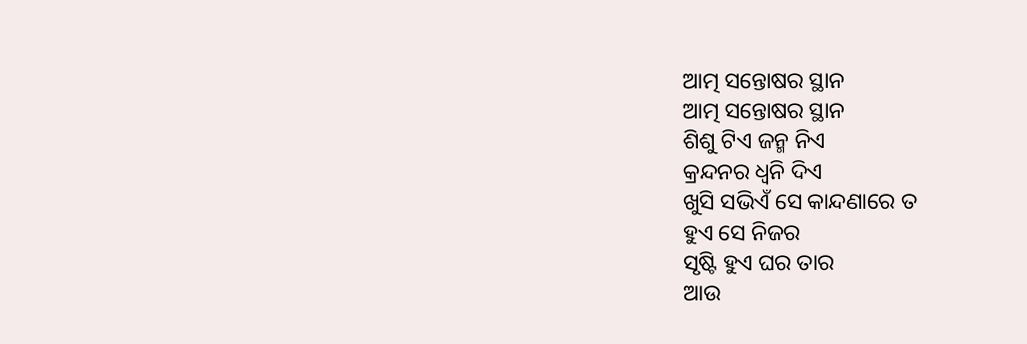ଆତ୍ମ ସନ୍ତୋଷର ସ୍ଥାନ
ଆତ୍ମ ସନ୍ତୋଷର ସ୍ଥାନ
ଶିଶୁ ଟିଏ ଜନ୍ମ ନିଏ
କ୍ରନ୍ଦନର ଧ୍ୱନି ଦିଏ
ଖୁସି ସଭିଏଁ ସେ କାନ୍ଦଣାରେ ତ
ହୁଏ ସେ ନିଜର
ସୃଷ୍ଟି ହୁଏ ଘର ତାର
ଆଉ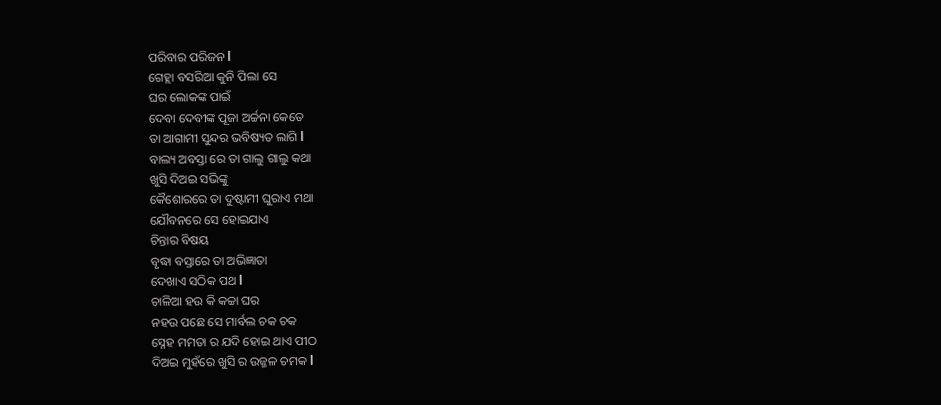ପରିବାର ପରିଜନ l
ଗେହ୍ଲା ବସରିଆ କୁନି ପିଲା ସେ
ଘର ଲୋକଙ୍କ ପାଇଁ
ଦେବା ଦେବୀଙ୍କ ପୂଜା ଅର୍ଚ୍ଚନା କେତେ
ତା ଆଗାମୀ ସୁନ୍ଦର ଭବିଷ୍ୟତ ଲାଗି l
ବାଲ୍ୟ ଅବସ୍ତା ରେ ତା ଗାଲୁ ଗାଲୁ କଥା
ଖୁସି ଦିଅଇ ସଭିଙ୍କୁ
କୈଶୋରରେ ତା ଦୁଷ୍ଟାମୀ ଘୁରାଏ ମଥା
ଯୌବନରେ ସେ ହୋଇଯାଏ
ଚିନ୍ତାର ବିଷୟ
ବୃଦ୍ଧା ବସ୍ତାରେ ତା ଅଭିଜ୍ଞାତା
ଦେଖାଏ ସଠିକ ପଥ l
ଚାଳିଆ ହଉ କି କଚ୍ଚା ଘର
ନହଉ ପଛେ ସେ ମାର୍ବଲ ଚକ ଚକ
ସ୍ନେହ ମମତା ର ଯଦି ହୋଇ ଥାଏ ପୀଠ
ଦିଅଇ ମୁହଁରେ ଖୁସି ର ଉଜ୍ଜଳ ଚମକ l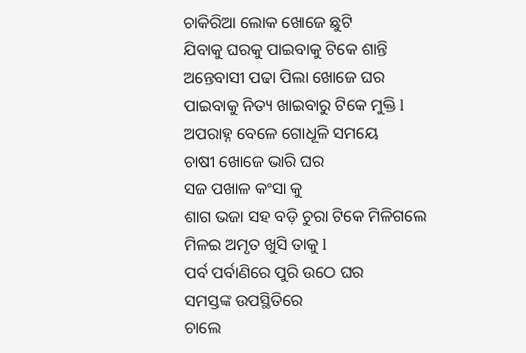ଚାକିରିଆ ଲୋକ ଖୋଜେ ଛୁଟି
ଯିବାକୁ ଘରକୁ ପାଇବାକୁ ଟିକେ ଶାନ୍ତି
ଅନ୍ତେବାସୀ ପଢା ପିଲା ଖୋଜେ ଘର
ପାଇବାକୁ ନିତ୍ୟ ଖାଇବାରୁ ଟିକେ ମୁକ୍ତି l
ଅପରାହ୍ନ ବେଳେ ଗୋଧୂଳି ସମୟେ
ଚାଷୀ ଖୋଜେ ଭାରି ଘର
ସଜ ପଖାଳ କଂସା କୁ
ଶାଗ ଭଜା ସହ ବଡ଼ି ଚୁରା ଟିକେ ମିଳିଗଲେ
ମିଳଇ ଅମୃତ ଖୁସି ତାକୁ l
ପର୍ବ ପର୍ବାଣିରେ ପୁରି ଉଠେ ଘର
ସମସ୍ତଙ୍କ ଉପସ୍ଥିତିରେ
ଚାଲେ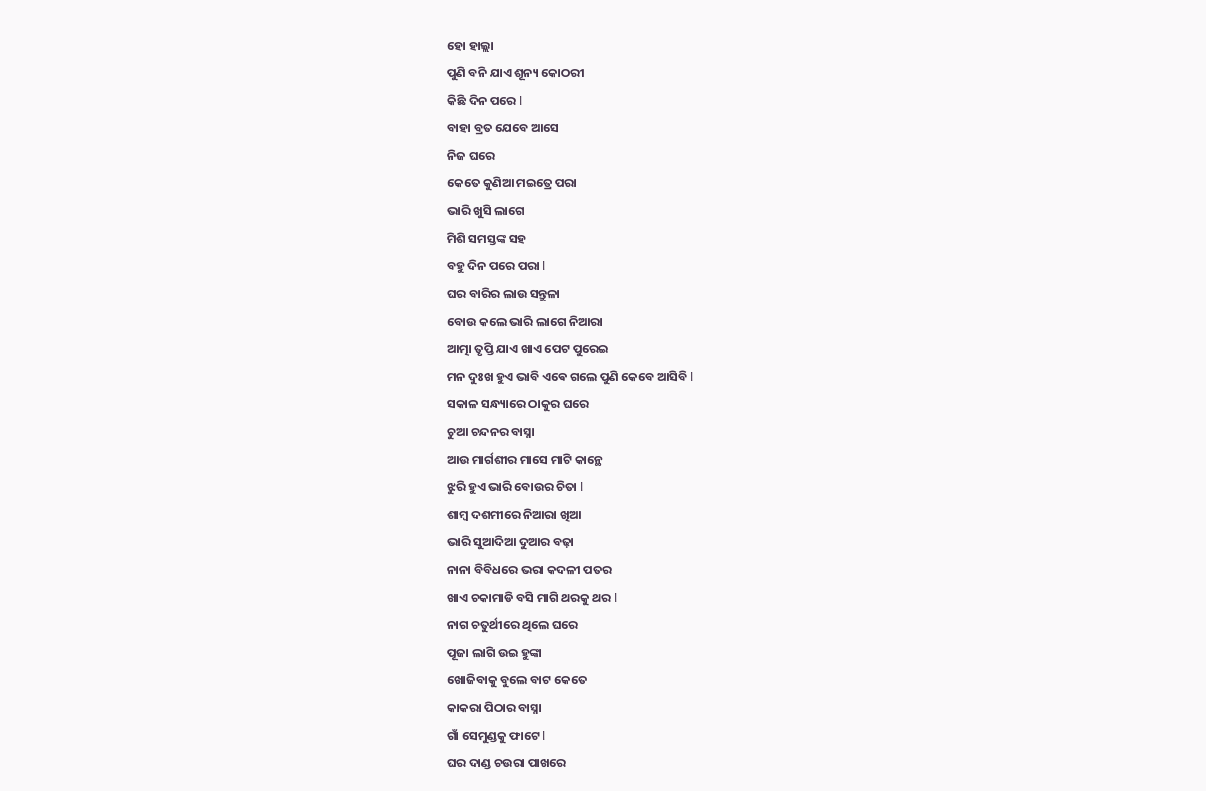ହୋ ହାଲ୍ଲା
ପୁଣି ବନି ଯାଏ ଶୂନ୍ୟ କୋଠରୀ
କିଛି ଦିନ ପରେ l
ବାହା ବ୍ରତ ଯେବେ ଆସେ
ନିଜ ଘରେ
କେତେ କୁଣିଆ ମଇତ୍ରେ ପରା
ଭାରି ଖୁସି ଲାଗେ
ମିଶି ସମସ୍ତଙ୍କ ସହ
ବହୁ ଦିନ ପରେ ପରା l
ଘର ବାରିର ଲାଉ ସନ୍ତୁଳା
ବୋଉ କଲେ ଭାରି ଲାଗେ ନିଆରା
ଆତ୍ମା ତୃପ୍ତି ଯାଏ ଖାଏ ପେଟ ପୁରେଇ
ମନ ଦୁଃଖ ହୁଏ ଭାବି ଏଵେ ଗଲେ ପୁଣି କେବେ ଆସିବି l
ସକାଳ ସନ୍ଧ୍ୟାରେ ଠାକୁର ଘରେ
ଚୁଆ ଚନ୍ଦନର ବାସ୍ନା
ଆଉ ମାର୍ଗଶୀର ମାସେ ମାଟି କାନ୍ଥେ
ଝୁରି ହୁଏ ଭାରି ବୋଉର ଚିତା l
ଶାମ୍ବ ଦଶମୀରେ ନିଆରା ଖିଆ
ଭାରି ସୁଆଦିଆ ଦୁଆର ବଢ଼ା
ନାନା ବିବିଧରେ ଭରା କଦଳୀ ପତର
ଖାଏ ଚକାମାଡି ବସି ମାଗି ଥରକୁ ଥର l
ନାଗ ଚତୁର୍ଥୀରେ ଥିଲେ ଘରେ
ପୂଜା ଲାଗି ଉଇ ହୁଙ୍କା
ଖୋଜିବାକୁ ବୁଲେ ବାଟ କେତେ
କାକରା ପିଠାର ବାସ୍ନା
ଗାଁ ସେମୁଣ୍ଡକୁ ଫାଟେ l
ଘର ଦାଣ୍ଡ ଚଉରା ପାଖରେ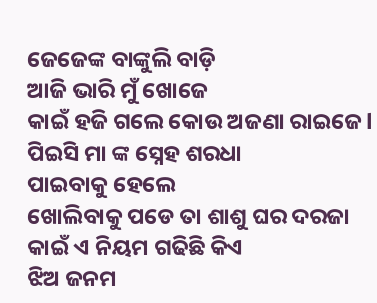ଜେଜେଙ୍କ ବାଙ୍କୁଲି ବାଡ଼ି
ଆଜି ଭାରି ମୁଁ ଖୋଜେ
କାଇଁ ହଜି ଗଲେ କୋଉ ଅଜଣା ରାଇଜେ l
ପିଇସି ମା ଙ୍କ ସ୍ନେହ ଶରଧା
ପାଇବାକୁ ହେଲେ
ଖୋଲିବାକୁ ପଡେ ତା ଶାଶୁ ଘର ଦରଜା
କାଇଁ ଏ ନିୟମ ଗଢିଛି କିଏ
ଝିଅ ଜନମ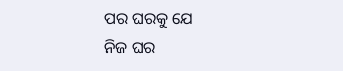ପର ଘରକୁ ଯେ
ନିଜ ଘର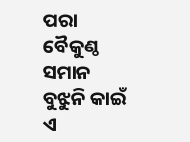ପରା ବୈକୁଣ୍ଠ ସମାନ
ବୁଝୁନି କାଇଁ ଏ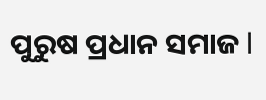ପୁରୁଷ ପ୍ରଧାନ ସମାଜ l